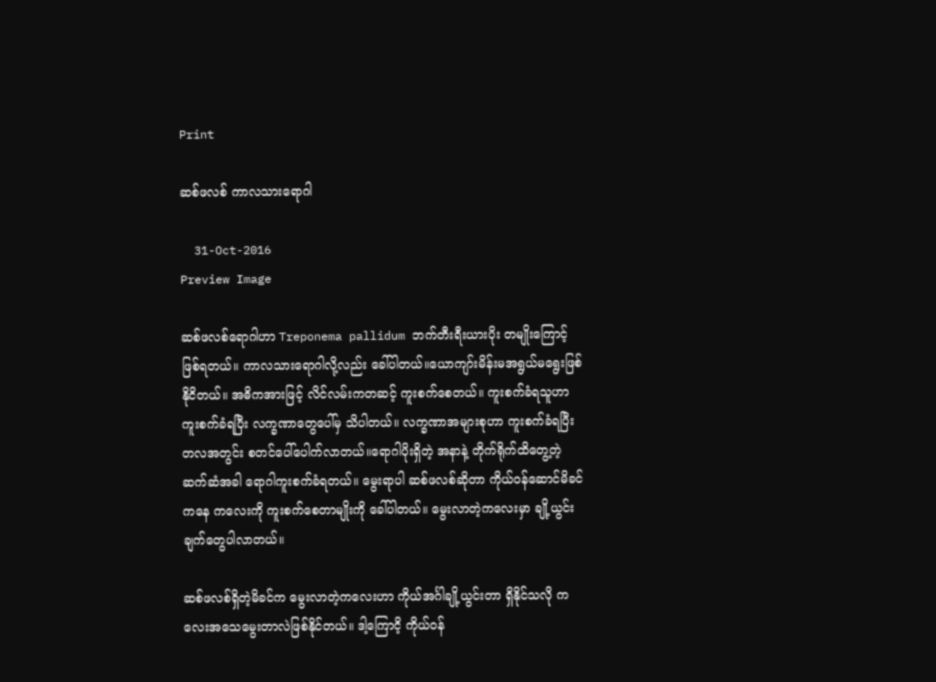Print

ဆစ်ဖလစ် ကာလသားရောဂါ

  31-Oct-2016
Preview Image

ဆစ်ဖလစ်ရောဂါဟာ Treponema pallidum ဘက်တီးရီးယားပိုး တမျိုးကြောင့် ဖြစ်ရတယ်။ ကာလသားရောဂါလို့လည်း ခေါ်ပါတယ်။ယောကျာ်းမိန်းမအရွယ်မရွေးဖြစ်နိုငိတယ်။ အဓိကအားဖြင့် လိင်လမ်းကတဆင့် ကူးစက်စေတယ်။ ကူးစက်ခံရသူဟာ ကူးစက်ခံရပြီး လက္ခဏာတွေပေါ်မှ သိပါတယ်။ လက္ခဏာအများစုဟာ ကူးစက်ခံရပြီး တလအတွင်း စတင်ပေါ်ပေါက်လာတယ်။ရောဂါပိုးရှိတဲ့ အနာနဲ့ တိုက်ရိုက်ထိတွေ့တဲ့ဆက်ဆံအခါ ရောဂါကူးစက်ခံရတယ်။ မွေးရာပါ ဆစ်ဖလစ်ဆိုတာ ကိုယ်ဝန်ဆောင်မိခင်ကနေ ကလေးကို ကူးစက်စေတာမျိုးကို ခေါ်ပါတယ်။ မွေးလာတဲ့ကလေးမှာ ချို့ယွင်းချက်တွေပါလာတယ်။

ဆစ်ဖလစ်ရှိတဲ့မိခင်က မွေးလာတဲ့ကလေးဟာ ကိုယ်အင်္ဂါချို့ယွင်းတာ ရှိနိုင်သလို ကလေးအသေမွေးတာလဲဖြစ်နိုင်တယ်။ ဒါ့ကြောငိ့ ကိုယ်ဝန်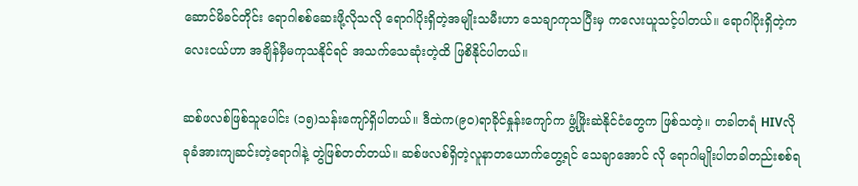ဆောင်မိခင်တိုင်း ရောဂါစစ်ဆေးဖို့လိုသလို ရောဂါပိုးရှိတဲ့အမျိုးသမီးဟာ သေချာကုသပြီးမှ ကလေးယူသင့်ပါတယ်။ ရောဂါပိုးရှိတဲ့ကလေးငယ်ဟာ အချိန်မှီမကုသနိုင်ရင် အသက်သေဆုံးတဲ့ထိ ဖြစိနိုင်ပါတယ်။

ဆစ်ဖလစ်ဖြစ်သူပေါင်း (၁၅)သန်းကျော်ရှိပါတယ်။ ဒီထဲက(၉၀)ရာခိုင်နှုန်းကျော်က ဖွံ့ဖြိုးဆဲနိုင်ငံတွေက ဖြစ်သတဲ့။ တခါတရံ HIVလို ခုခံအားကျဆင်းတဲ့ရောဂါနဲ့ တွဲဖြစ်တတ်တယ်။ ဆစ်ဖလစ်ရှိတဲ့လူနာတယောက်တွေ့ရင် သေချာအောင် လို ရောဂါမျိုးပါတခါတည်းစစ်ရ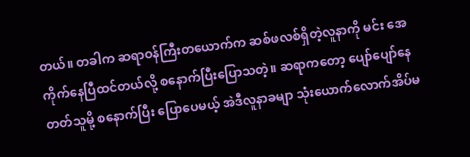တယ်။ တခါက ဆရာဝန်ကြီးတယောက်က ဆစ်ဖလစ်ရှိတဲ့လူနာကို မင်း အေကိုက်နေပြီထင်တယ်လို့ စနောက်ပြီးပြောသတဲ့။ ဆရာကတော့ ပျော်ပျော်နေတတ်သူမို့ စနောက်ပြီး ပြောပေမယ့် အဲဒီလူနာခမျာ သုံးယောက်လောက်အိပ်မ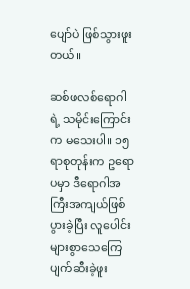ပျော်ပဲ ဖြစ်သွားဖူးတယ်။

ဆစ်ဖလစ်ရောဂါရဲ့ သမိုင်းကြောင်းက မသေးပါ။ ၁၅ရာစုတုန်းက ဥရောပမှာ ဒီရောဂါအကြီးအကျယ်ဖြစ်ပွားခဲ့ပြီး လူပေါင်းများစွာသေကြေပျက်ဆီးခဲ့ဖူး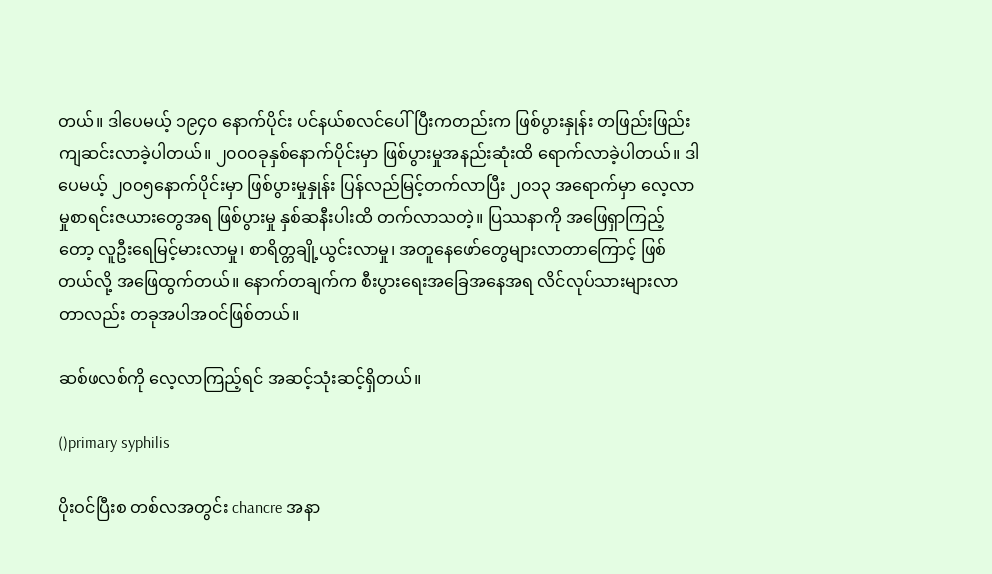တယ်။ ဒါပေမယ့် ၁၉၄၀ နောက်ပိုင်း ပင်နယ်စလင်ပေါ်ပြီးကတည်းက ဖြစ်ပွားနှုန်း တဖြည်းဖြည်းကျဆင်းလာခဲ့ပါတယ်။ ၂၀၀၀ခုနှစ်နောက်ပိုင်းမှာ ဖြစ်ပွားမှုအနည်းဆုံးထိ ရောက်လာခဲ့ပါတယ်။ ဒါပေမယ့် ၂၀၀၅နောက်ပိုင်းမှာ ဖြစ်ပွားမှုနှုန်း ပြန်လည်မြင့်တက်လာပြီး ၂၀၁၃ အရောက်မှာ လေ့လာမှုစာရင်းဇယားတွေအရ ဖြစ်ပွားမှု နှစ်ဆနီးပါးထိ တက်လာသတဲ့။ ပြဿနာကို အဖြေရှာကြည့်တော့ လူဦးရေမြင့်မားလာမှု၊ စာရိတ္တချို့ယွင်းလာမှု၊ အတူနေဖော်တွေများလာတာကြောင့် ဖြစ်တယ်လို့ အဖြေထွက်တယ်။ နောက်တချက်က စီးပွားရေးအခြေအနေအရ လိင်လုပ်သားများလာတာလည်း တခုအပါအဝင်ဖြစ်တယ်။

ဆစ်ဖလစ်ကို လေ့လာကြည့်ရင် အဆင့်သုံးဆင့်ရှိတယ်။

()primary syphilis

ပိုးဝင်ပြီးစ တစ်လအတွင်း chancre အနာ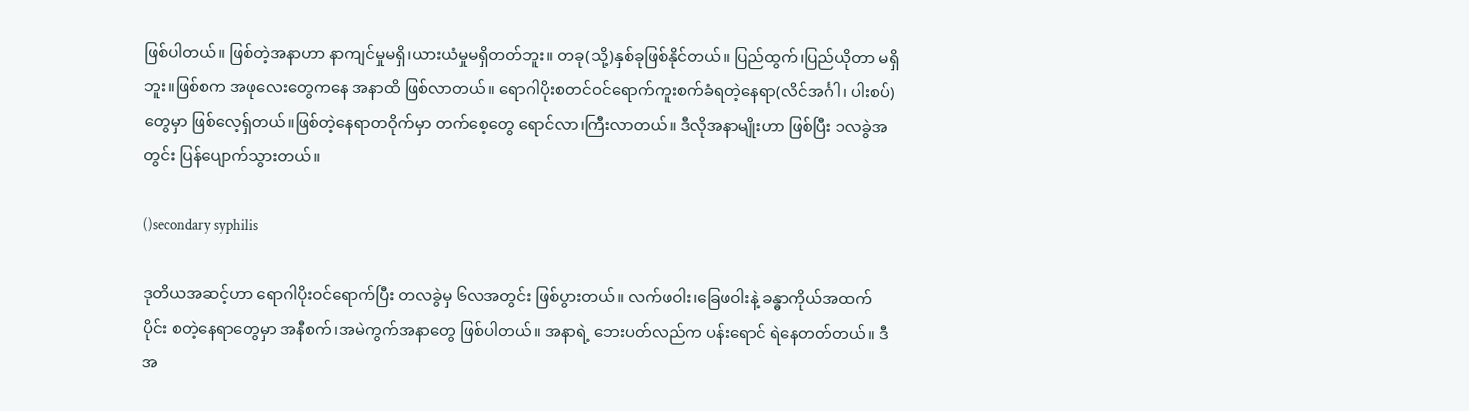ဖြစ်ပါတယ်။ ဖြစ်တဲ့အနာဟာ နာကျင်မှုမရှိ၊ယားယံမှုမရှိတတ်ဘူး။ တခု(သို့)နှစ်ခုဖြစ်နိုင်တယ်။ ပြည်ထွက်၊ပြည်ယိုတာ မရှိဘူး။ဖြစ်စက အဖုလေးတွေကနေ အနာထိ ဖြစ်လာတယ်။ ရောဂါပိုးစတင်ဝင်ရောက်ကူးစက်ခံရတဲ့နေရာ(လိင်အင်္ဂါ၊ ပါးစပ်)တွေမှာ ဖြစ်လေ့ရှ်တယ်။ဖြစ်တဲ့နေရာတဝိုက်မှာ တက်စေ့တွေ ရောင်လာ၊ကြီးလာတယ်။ ဒီလိုအနာမျိုးဟာ ဖြစ်ပြီး ၁လခွဲအတွင်း ပြန်ပျောက်သွားတယ်။

()secondary syphilis

ဒုတိယအဆင့်ဟာ ရောဂါပိုးဝင်ရောက်ပြီး တလခွဲမှ ၆လအတွင်း ဖြစ်ပွားတယ်။ လက်ဖဝါး၊ခြေဖဝါးနဲ့ ခန္ဓာကိုယ်အထက်ပိုင်း စတဲ့နေရာတွေမှာ အနီစက်၊အမဲကွက်အနာတွေ ဖြစ်ပါတယ်။ အနာရဲ့ ဘေးပတ်လည်က ပန်းရောင် ရဲနေတတ်တယ်။ ဒီအ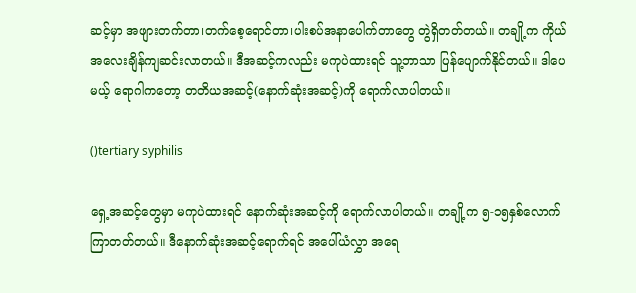ဆင့်မှာ အဖျားတက်တာ၊တက်စေ့ရောင်တာ၊ပါးစပ်အနာပေါက်တာတွေ တွဲရှိတတ်တယ်။ တချို့က ကိုယ်အလေးချိန်ကျဆင်းလာတယ်။ ဒီအဆင့်ကလည်း မကုပဲထားရင် သူ့ဘာသာ ပြန်ပျောက်နိုင်တယ်။ ဒါပေမယ့် ရောဂါကတော့ တတိယအဆင့်(နောက်ဆုံးအဆင့်)ကို ရောက်လာပါတယ်။

()tertiary syphilis

ရှေ့အဆင့်တွေမှာ မကုပဲထားရင် နောက်ဆုံးအဆင့်ကို ရောက်လာပါတယ်။ တချို့က ၅-၁၅နှစ်လောက်ကြာတတ်တယ်။ ဒီနောက်ဆုံးအဆင့်ရောက်ရင် အပေါ်ယံလွှာ အရေ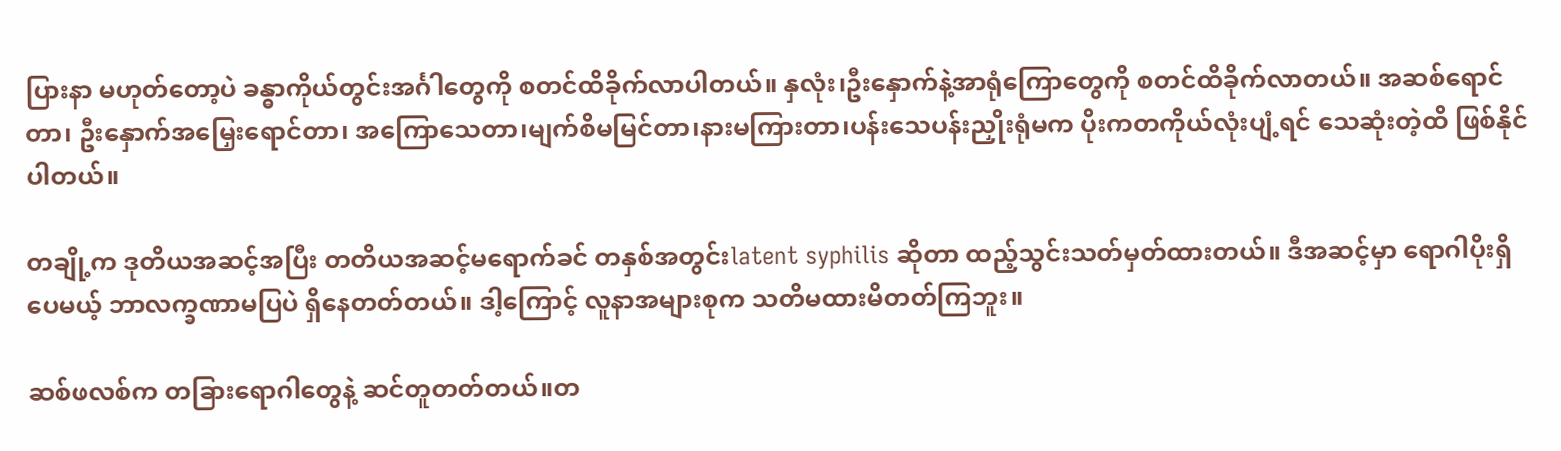ပြားနာ မဟုတ်တော့ပဲ ခန္ဓာကိုယ်တွင်းအင်္ဂါတွေကို စတင်ထိခိုက်လာပါတယ်။ နှလုံး၊ဦးနှောက်နဲ့အာရုံကြောတွေကို စတင်ထိခိုက်လာတယ်။ အဆစ်ရောင်တာ၊ ဦးနှောက်အမြှေးရောင်တာ၊ အကြောသေတာ၊မျက်စိမမြင်တာ၊နားမကြားတာ၊ပန်းသေပန်းညှိုးရုံမက ပိုးကတကိုယ်လုံးပျံ့ရင် သေဆုံးတဲ့ထိ ဖြစ်နိုင်ပါတယ်။

တချို့က ဒုတိယအဆင့်အပြီး တတိယအဆင့်မရောက်ခင် တနှစ်အတွင်းlatent syphilis ဆိုတာ ထည့်သွင်းသတ်မှတ်ထားတယ်။ ဒီအဆင့်မှာ ရောဂါပိုးရှိပေမယ့် ဘာလက္ခဏာမပြပဲ ရှိနေတတ်တယ်။ ဒါ့ကြောင့် လူနာအများစုက သတိမထားမိတတ်ကြဘူး။

ဆစ်ဖလစ်က တခြားရောဂါတွေနဲ့ ဆင်တူတတ်တယ်။တ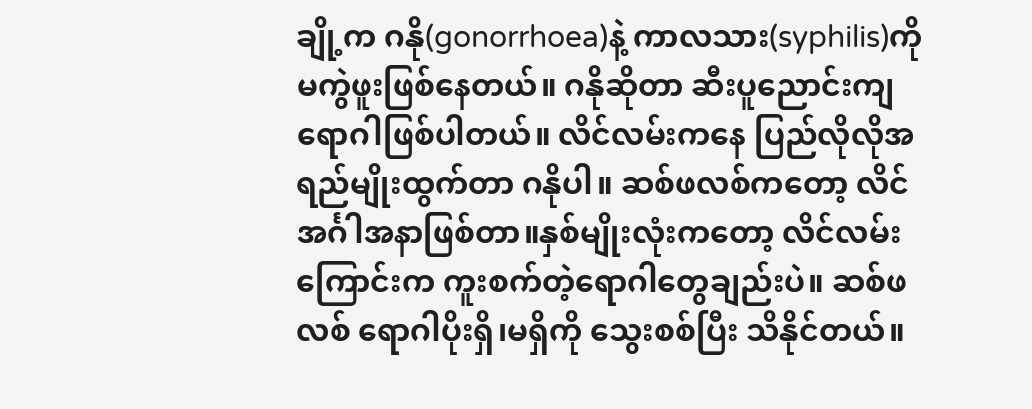ချို့က ဂနို(gonorrhoea)နဲ့ ကာလသား(syphilis)ကို မကွဲဖူးဖြစ်နေတယ်။ ဂနိုဆိုတာ ဆီးပူညောင်းကျရောဂါဖြစ်ပါတယ်။ လိင်လမ်းကနေ ပြည်လိုလိုအရည်မျိုးထွက်တာ ဂနိုပါ။ ဆစ်ဖလစ်ကတော့ လိင်အင်္ဂါအနာဖြစ်တာ။နှစ်မျိုးလုံးကတော့ လိင်လမ်းကြောင်းက ကူးစက်တဲ့ရောဂါတွေချည်းပဲ။ ဆစ်ဖလစ် ရောဂါပိုးရှိ၊မရှိကို သွေးစစ်ပြီး သိနိုင်တယ်။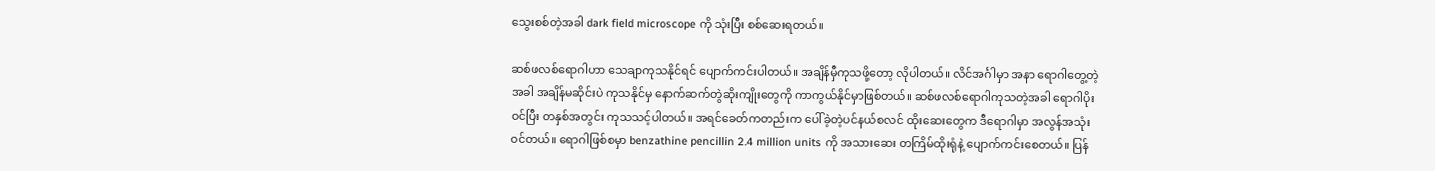သွေးစစ်တဲ့အခါ dark field microscope ကို သုံးပြီး စစ်ဆေးရတယ်။

ဆစ်ဖလစ်ရောဂါဟာ သေချာကုသနိုင်ရင် ပျောက်ကင်းပါတယ်။ အချိန်မှီကုသဖို့တော့ လိုပါတယ်။ လိင်အင်္ဂါမှာ အနာ ရောဂါတွေ့တဲ့အခါ အချိန်မဆိုင်းပဲ ကုသနိုင်မှ နောက်ဆက်တွဲဆိုးကျိုးတွေကို ကာကွယ်နိုင်မှာဖြစ်တယ်။ ဆစ်ဖလစ်ရောဂါကုသတဲ့အခါ ရောဂါပိုးဝင်ပြီး တနှစ်အတွင်း ကုသသင့်ပါတယ်။ အရင်ခေတ်ကတည်းက ပေါ်ခဲ့တဲ့ပင်နယ်စလင် ထိုးဆေးတွေက ဒီရောဂါမှာ အလွန်အသုံးဝင်တယ်။ ရောဂါဖြစ်စမှာ benzathine pencillin 2.4 million units ကို အသားဆေး တကြိမ်ထိုးရုံနဲ့ ပျောက်ကင်းစေတယ်။ ပြန်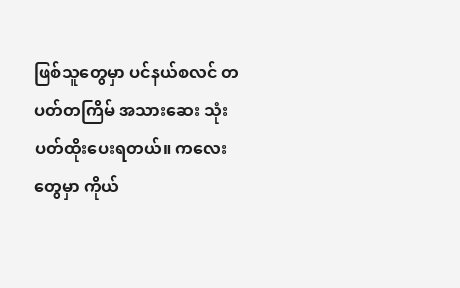ဖြစ်သူတွေမှာ ပင်နယ်စလင် တပတ်တကြိမ် အသားဆေး သုံးပတ်ထိုးပေးရတယ်။ ကလေးတွေမှာ ကိုယ်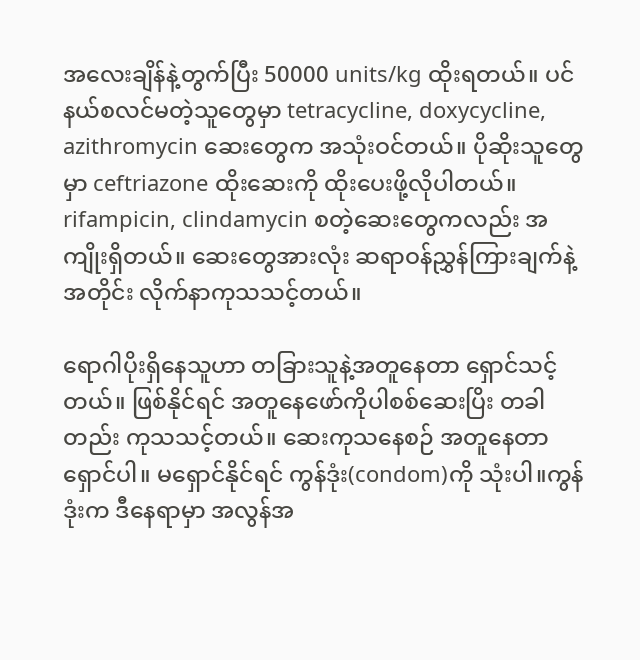အလေးချိန်နဲ့တွက်ပြီး 50000 units/kg ထိုးရတယ်။ ပင်နယ်စလင်မတဲ့သူတွေမှာ tetracycline, doxycycline, azithromycin ဆေးတွေက အသုံးဝင်တယ်။ ပိုဆိုးသူတွေမှာ ceftriazone ထိုးဆေးကို ထိုးပေးဖို့လိုပါတယ်။ rifampicin, clindamycin စတဲ့ဆေးတွေကလည်း အကျိုးရှိတယ်။ ဆေးတွေအားလုံး ဆရာဝန်ညွှန်ကြားချက်နဲ့အတိုင်း လိုက်နာကုသသင့်တယ်။

ရောဂါပိုးရှိနေသူဟာ တခြားသူနဲ့အတူနေတာ ရှောင်သင့်တယ်။ ဖြစ်နိုင်ရင် အတူနေဖော်ကိုပါစစ်ဆေးပြိး တခါတည်း ကုသသင့်တယ်။ ဆေးကုသနေစဉ် အတူနေတာရှောင်ပါ။ မရှောင်နိုင်ရင် ကွန်ဒုံး(condom)ကို သုံးပါ။ကွန်ဒုံးက ဒီနေရာမှာ အလွန်အ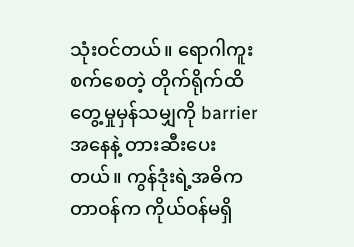သုံးဝင်တယ်။ ရောဂါကူးစက်စေတဲ့ တိုက်ရိုက်ထိတွေ့မှုမှန်သမျှကို barrier အနေနဲ့ တားဆီးပေးတယ်။ ကွန်ဒုံးရဲ့အဓိကတာဝန်က ကိုယ်ဝန်မရှိ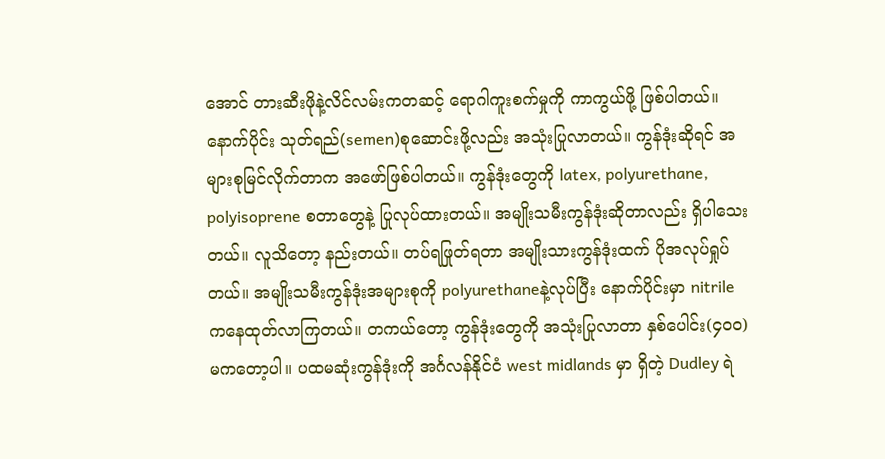အောင် တားဆီးဖိုနဲ့လိင်လမ်းကတဆင့် ရောဂါကူးစက်မှုကို ကာကွယ်ဖို့ ဖြစ်ပါတယ်။ နောက်ပိုင်း သုတ်ရည်(semen)စုဆောင်းဖို့လည်း အသုံးပြုလာတယ်။ ကွန်ဒုံးဆိုရင် အများစုမြင်လိုက်တာက အဖော်ဖြစ်ပါတယ်။ ကွန်ဒုံးတွေကို latex, polyurethane, polyisoprene စတာတွေနဲ့ ပြုလုပ်ထားတယ်။ အမျိုးသမီးကွန်ဒုံးဆိုတာလည်း ရှိပါသေးတယ်။ လူသိတော့ နည်းတယ်။ တပ်ရဖြုတ်ရတာ အမျိုးသားကွန်ဒုံးထက် ပိုအလုပ်ရှုပ်တယ်။ အမျိုးသမီးကွန်ဒုံးအများစုကို polyurethaneနဲ့လုပ်ပြီး နောက်ပိုင်းမှာ nitrile ကနေထုတ်လာကြတယ်။ တကယ်တော့ ကွန်ဒုံးတွေကို အသုံးပြုလာတာ နှစ်ပေါင်း(၄၀၀)မကတော့ပါ။ ပထမဆုံးကွန်ဒုံးကို အင်္ဂလန်နိုင်ငံ west midlands မှာ ရှိတဲ့ Dudley ရဲ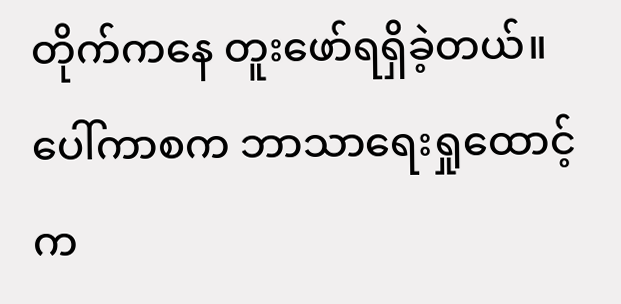တိုက်ကနေ တူးဖော်ရရှိခဲ့တယ်။ ပေါ်ကာစက ဘာသာရေးရှုထောင့်က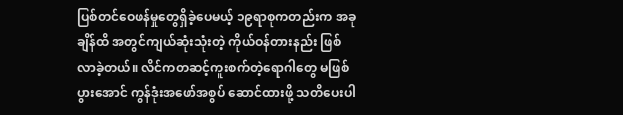ပြစ်တင်ဝေဖန်မှုတွေရှိခဲ့ပေမယ့် ၁၉ရာစုကတည်းက အခုချိန်ထိ အတွင်ကျယ်ဆုံးသုံးတဲ့ ကိုယ်ဝန်တားနည်း ဖြစ်လာခဲ့တယ်။ လိင်ကတဆင့်ကူးစက်တဲ့ရောဂါတွေ မဖြစ်ပွားအောင် ကွန်ဒုံးအဖော်အစွပ် ဆောင်ထားဖို့ သတိပေးပါ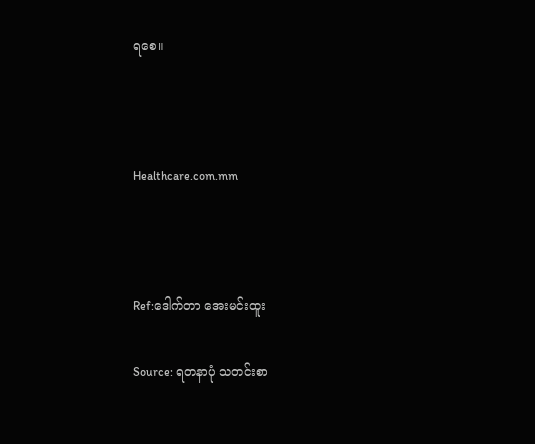ရစေ။



Healthcare.com.mm



Ref:ဒေါက်တာ အေးမင်းထူး

Source: ရတနာပုံ သတင်းစာ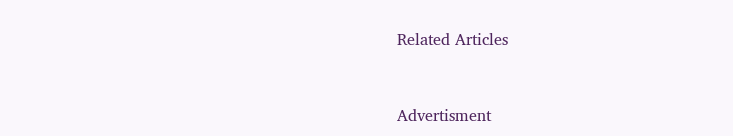Related Articles


Advertisment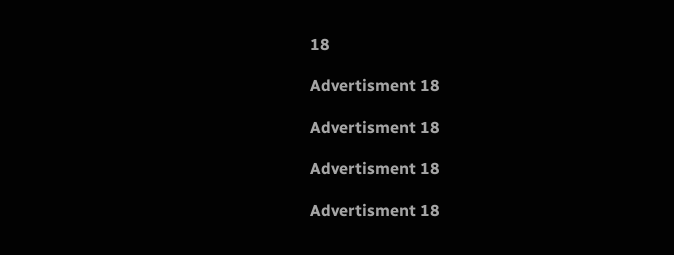18

Advertisment 18

Advertisment 18

Advertisment 18

Advertisment 18